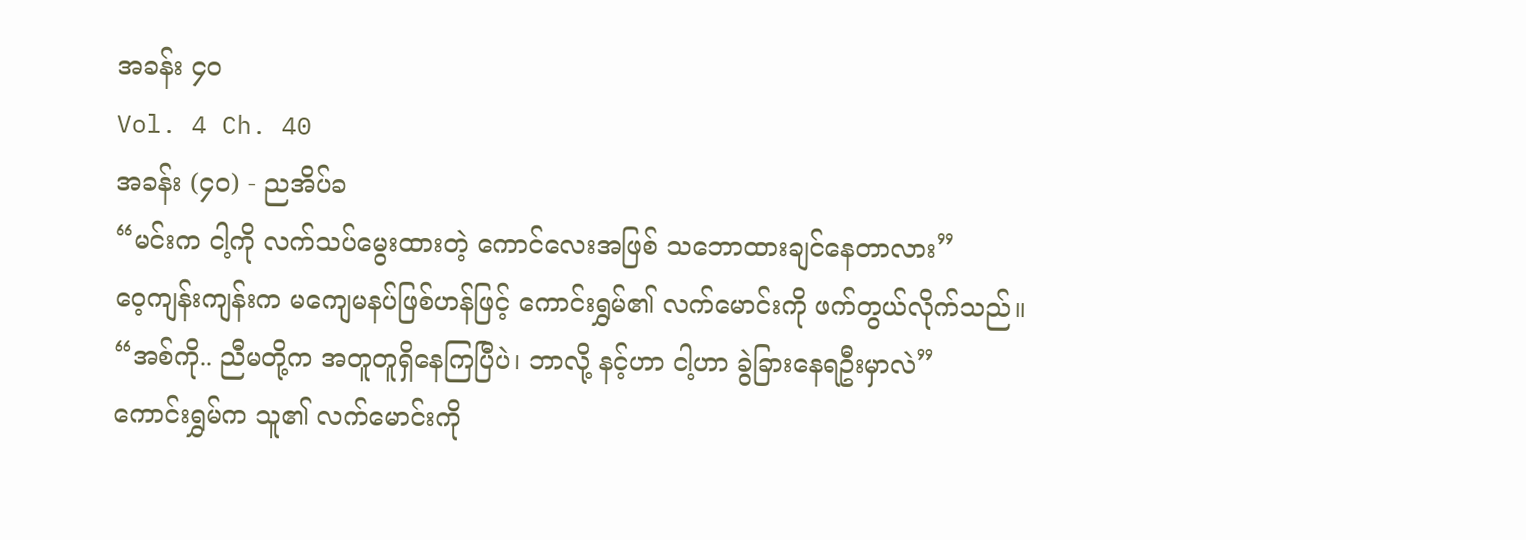အခန်း ၄၀
Vol. 4 Ch. 40
အခန်း (၄၀) - ညအိပ်ခ
“မင်းက ငါ့ကို လက်သပ်မွေးထားတဲ့ ကောင်လေးအဖြစ် သဘောထားချင်နေတာလား”
ဝေ့ကျန်းကျန်းက မကျေမနပ်ဖြစ်ဟန်ဖြင့် ကောင်းရွှမ်၏ လက်မောင်းကို ဖက်တွယ်လိုက်သည်။
“အစ်ကို.. ညီမတို့က အတူတူရှိနေကြပြီပဲ၊ ဘာလို့ နင့်ဟာ ငါ့ဟာ ခွဲခြားနေရဦးမှာလဲ”
ကောင်းရွှမ်က သူ၏ လက်မောင်းကို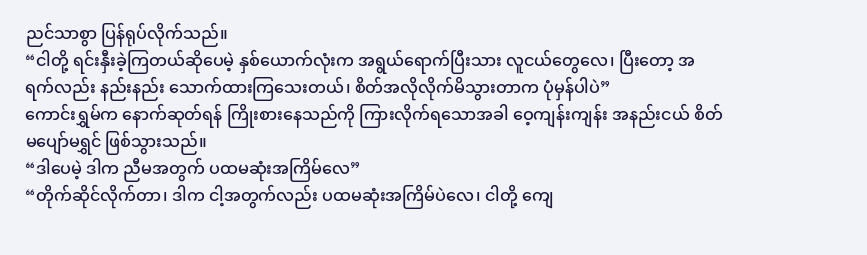ညင်သာစွာ ပြန်ရုပ်လိုက်သည်။
“ငါတို့ ရင်းနှီးခဲ့ကြတယ်ဆိုပေမဲ့ နှစ်ယောက်လုံးက အရွယ်ရောက်ပြီးသား လူငယ်တွေလေ၊ ပြီးတော့ အရက်လည်း နည်းနည်း သောက်ထားကြသေးတယ်၊ စိတ်အလိုလိုက်မိသွားတာက ပုံမှန်ပါပဲ”
ကောင်းရွှမ်က နောက်ဆုတ်ရန် ကြိုးစားနေသည်ကို ကြားလိုက်ရသောအခါ ဝေ့ကျန်းကျန်း အနည်းငယ် စိတ်မပျော်မရွှင် ဖြစ်သွားသည်။
“ဒါပေမဲ့ ဒါက ညီမအတွက် ပထမဆုံးအကြိမ်လေ”
“တိုက်ဆိုင်လိုက်တာ၊ ဒါက ငါ့အတွက်လည်း ပထမဆုံးအကြိမ်ပဲလေ၊ ငါတို့ ကျေ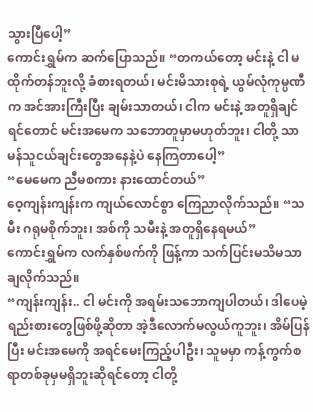သွားပြီပေါ့”
ကောင်းရွှမ်က ဆက်ပြောသည်။ “တကယ်တော့ မင်းနဲ့ ငါ မထိုက်တန်ဘူးလို့ ခံစားရတယ်၊ မင်းမိသားစုရဲ့ ယွမ်လုံကုမ္ပဏီက အင်အားကြီးပြီး ချမ်းသာတယ်၊ ငါက မင်းနဲ့ အတူရှိချင်ရင်တောင် မင်းအမေက သဘောတူမှာမဟုတ်ဘူး၊ ငါတို့ သာမန်သူငယ်ချင်းတွေအနေနဲ့ပဲ နေကြတာပေါ့”
“မေမေက ညီမစကား နားထောင်တယ်”
ဝေ့ကျန်းကျန်းက ကျယ်လောင်စွာ ကြေညာလိုက်သည်။ “သမီး ဂရုမစိုက်ဘူး၊ အစ်ကို သမီးနဲ့ အတူရှိနေရမယ်”
ကောင်းရွှမ်က လက်နှစ်ဖက်ကို ဖြန့်ကာ သက်ပြင်းမသိမသာ ချလိုက်သည်။
“ကျန်းကျန်း.. ငါ မင်းကို အရမ်းသဘောကျပါတယ်၊ ဒါပေမဲ့ ရည်းစားတွေဖြစ်ဖို့ဆိုတာ အဲ့ဒီလောက်မလွယ်ကူဘူး၊ အိမ်ပြန်ပြီး မင်းအမေကို အရင်မေးကြည့်ပါဦး၊ သူမမှာ ကန့်ကွက်စရာတစ်ခုမှမရှိဘူးဆိုရင်တော့ ငါတို့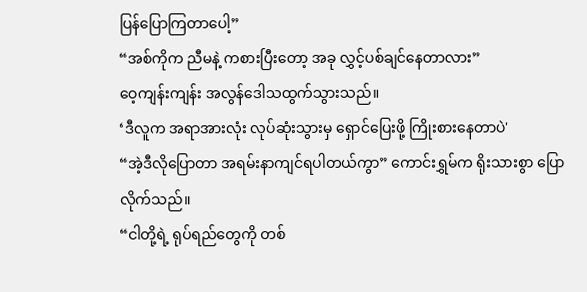ပြန်ပြောကြတာပေါ့”
“အစ်ကိုက ညီမနဲ့ ကစားပြီးတော့ အခု လွှင့်ပစ်ချင်နေတာလား”
ဝေ့ကျန်းကျန်း အလွန်ဒေါသထွက်သွားသည်။
‘ဒီလူက အရာအားလုံး လုပ်ဆုံးသွားမှ ရှောင်ပြေးဖို့ ကြိုးစားနေတာပဲ'
“အဲ့ဒီလိုပြောတာ အရမ်းနာကျင်ရပါတယ်ကွာ” ကောင်းရွှမ်က ရိုးသားစွာ ပြောလိုက်သည်။
“ငါတို့ရဲ့ ရုပ်ရည်တွေကို တစ်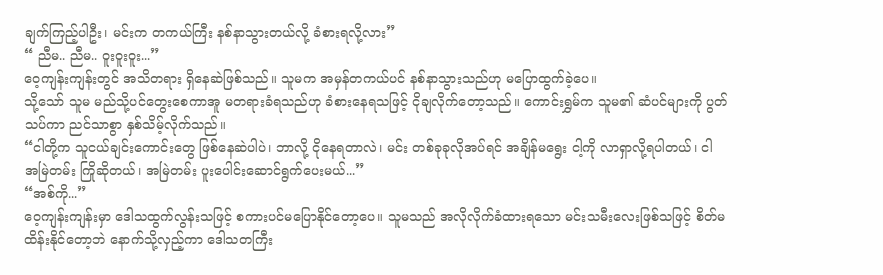ချက်ကြည့်ပါဦး၊ မင်းက တကယ်ကြီး နစ်နာသွားတယ်လို့ ခံစားရလို့လား”
“ ညီမ.. ညီမ.. ဝူးဝူးဝူး...”
ဝေ့ကျန်းကျန်းတွင် အသိတရား ရှိနေဆဲဖြစ်သည်။ သူမက အမှန်တကယ်ပင် နစ်နာသွားသည်ဟု မပြောထွက်ခဲ့ပေ။
သို့သော် သူမ မည်သို့ပင်တွေးစေကာအူ မတရားခံရသည်ဟု ခံစားနေရသဖြင့် ငိုချလိုက်တော့သည်။ ကောင်းရွှမ်က သူမ၏ ဆံပင်များကို ပွတ်သပ်ကာ ညင်သာစွာ နှစ်သိမ့်လိုက်သည်။
“ငါတို့က သူငယ်ချင်းကောင်းတွေ ဖြစ်နေဆဲပါပဲ၊ ဘာလို့ ငိုနေရတာလဲ၊ မင်း တစ်ခုခုလိုအပ်ရင် အချိန်မရွေး ငါ့ကို လာရှာလို့ရပါတယ်၊ ငါ အမြဲတမ်း ကြိုဆိုတယ်၊ အမြဲတမ်း ပူးပေါင်းဆောင်ရွက်ပေးမယ်...”
“အစ်ကို...”
ဝေ့ကျန်းကျန်းမှာ ဒေါသထွက်လွန်းသဖြင့် စကားပင်မပြောနိုင်တော့ပေ။ သူမသည် အလိုလိုက်ခံထားရသော မင်းသမီးလေးဖြစ်သဖြင့် စိတ်မထိန်းနိုင်တော့ဘဲ နောက်သို့လှည့်ကာ ဒေါသတကြီး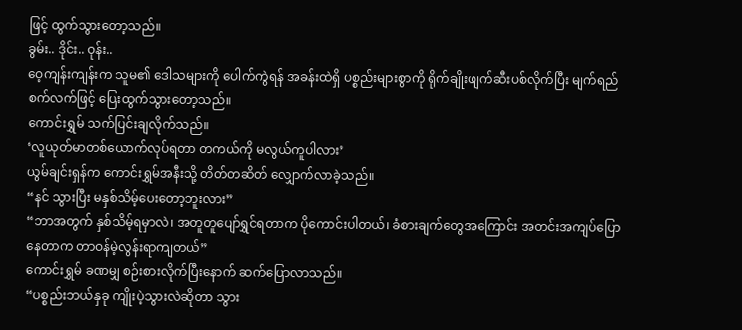ဖြင့် ထွက်သွားတော့သည်။
ခွမ်း.. ဒိုင်း.. ဝုန်း..
ဝေ့ကျန်းကျန်းက သူမ၏ ဒေါသများကို ပေါက်ကွဲရန် အခန်းထဲရှိ ပစ္စည်းများစွာကို ရိုက်ချိုးဖျက်ဆီးပစ်လိုက်ပြီး မျက်ရည်စက်လက်ဖြင့် ပြေးထွက်သွားတော့သည်။
ကောင်းရွှမ် သက်ပြင်းချလိုက်သည်။
‘လူယုတ်မာတစ်ယောက်လုပ်ရတာ တကယ်ကို မလွယ်ကူပါလား’
ယွမ်ချင်းရှန်က ကောင်းရွှမ်အနီးသို့ တိတ်တဆိတ် လျှောက်လာခဲ့သည်။
“နင် သွားပြီး မနှစ်သိမ့်ပေးတော့ဘူးလား”
“ဘာအတွက် နှစ်သိမ့်ရမှာလဲ၊ အတူတူပျော်ရွှင်ရတာက ပိုကောင်းပါတယ်၊ ခံစားချက်တွေအကြောင်း အတင်းအကျပ်ပြောနေတာက တာဝန်မဲ့လွန်းရာကျတယ်”
ကောင်းရွှမ် ခဏမျှ စဉ်းစားလိုက်ပြီးနောက် ဆက်ပြောလာသည်။
“ပစ္စည်းဘယ်နှခု ကျိုးပဲ့သွားလဲဆိုတာ သွား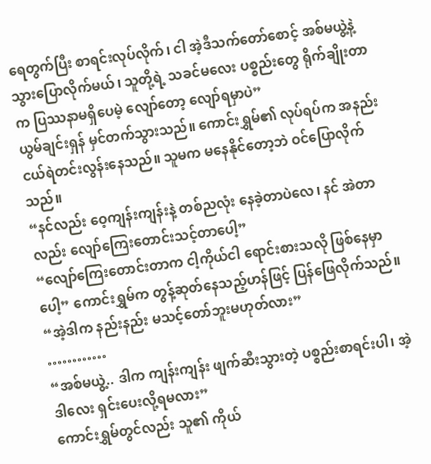ရေတွက်ပြီး စာရင်းလုပ်လိုက်၊ ငါ အဲ့ဒီသက်တော်စောင့် အစ်မယွဲ့နဲ့ သွားပြောလိုက်မယ်၊ သူတို့ရဲ့ သခင်မလေး ပစ္စည်းတွေ ရိုက်ချိုးတာက ပြဿနာမရှိပေမဲ့ လျော်တော့ လျော်ရမှာပဲ”
ယွမ်ချင်းရှန် မှင်တက်သွားသည်။ ကောင်းရွှမ်၏ လုပ်ရပ်က အနည်းငယ်ရဲတင်းလွန်းနေသည်။ သူမက မနေနိုင်တော့ဘဲ ဝင်ပြောလိုက်သည်။
“နင်လည်း ဝေ့ကျန်းကျန်းနဲ့ တစ်ညလုံး နေခဲ့တာပဲလေ၊ နင် အဲတာလည်း လျော်ကြေးတောင်းသင့်တာပေါ့”
“လျော်ကြေးတောင်းတာက ငါ့ကိုယ်ငါ ရောင်းစားသလို ဖြစ်နေမှာပေါ့” ကောင်းရွှမ်က တွန့်ဆုတ်နေသည့်ဟန်ဖြင့် ပြန်ဖြေလိုက်သည်။
“အဲ့ဒါက နည်းနည်း မသင့်တော်ဘူးမဟုတ်လား”
…………
“အစ်မယွဲ့.. ဒါက ကျန်းကျန်း ဖျက်ဆီးသွားတဲ့ ပစ္စည်းစာရင်းပါ၊ အဲ့ဒါလေး ရှင်းပေးလို့ရမလား”
ကောင်းရွှမ်တွင်လည်း သူ၏ ကိုယ်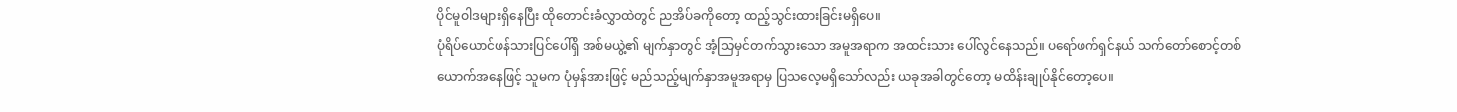ပိုင်မူဝါဒများရှိနေပြီး ထိုတောင်းခံလွှာထဲတွင် ညအိပ်ခကိုတော့ ထည့်သွင်းထားခြင်းမရှိပေ။
ပုံရိပ်ယောင်ဖန်သားပြင်ပေါ်ရှိ အစ်မယွဲ့၏ မျက်နှာတွင် အံ့သြမှင်တက်သွားသော အမူအရာက အထင်းသား ပေါ်လွင်နေသည်။ ပရော်ဖက်ရှင်နယ် သက်တော်စောင့်တစ်ယောက်အနေဖြင့် သူမက ပုံမှန်အားဖြင့် မည်သည့်မျက်နှာအမူအရာမှ ပြသလေ့မရှိသော်လည်း ယခုအခါတွင်တော့ မထိန်းချုပ်နိုင်တော့ပေ။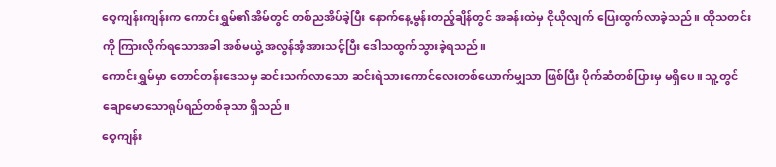ဝေ့ကျန်းကျန်းက ကောင်းရွှမ်၏အိမ်တွင် တစ်ညအိပ်ခဲ့ပြီး နောက်နေ့မွန်းတည့်ချိန်တွင် အခန်းထဲမှ ငိုယိုလျက် ပြေးထွက်လာခဲ့သည်။ ထိုသတင်းကို ကြားလိုက်ရသောအခါ အစ်မယွဲ့ အလွန်အံ့အားသင့်ပြီး ဒေါသထွက်သွားခဲ့ရသည်။
ကောင်းရွှမ်မှာ တောင်တန်းဒေသမှ ဆင်းသက်လာသော ဆင်းရဲသားကောင်လေးတစ်ယောက်မျှသာ ဖြစ်ပြီး ပိုက်ဆံတစ်ပြားမှ မရှိပေ။ သူ့တွင် ချောမောသောရုပ်ရည်တစ်ခုသာ ရှိသည်။
ဝေ့ကျန်း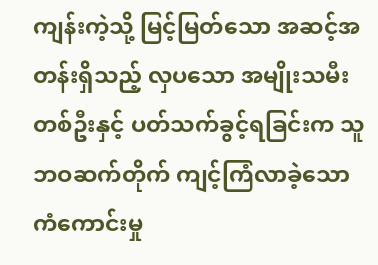ကျန်းကဲ့သို့ မြင့်မြတ်သော အဆင့်အတန်းရှိသည့် လှပသော အမျိုးသမီးတစ်ဦးနှင့် ပတ်သက်ခွင့်ရခြင်းက သူ ဘဝဆက်တိုက် ကျင့်ကြံလာခဲ့သော ကံကောင်းမှု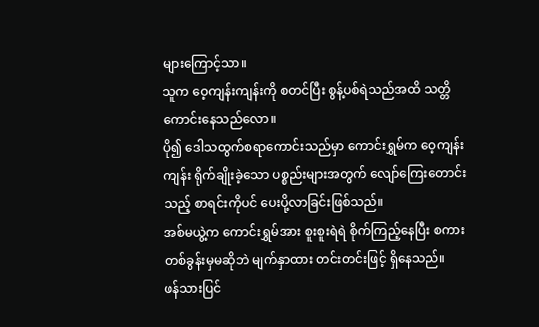များကြောင့်သာ။
သူက ဝေ့ကျန်းကျန်းကို စတင်ပြီး စွန့်ပစ်ရဲသည်အထိ သတ္တိကောင်းနေသည်လော။
ပို၍ ဒေါသထွက်စရာကောင်းသည်မှာ ကောင်းရွှမ်က ဝေ့ကျန်းကျန်း ရိုက်ချိုးခဲ့သော ပစ္စည်းများအတွက် လျော်ကြေးတောင်းသည့် စာရင်းကိုပင် ပေးပို့လာခြင်းဖြစ်သည်။
အစ်မယွဲ့က ကောင်းရွှမ်အား စူးစူးရဲရဲ စိုက်ကြည့်နေပြီး စကားတစ်ခွန်းမှမဆိုဘဲ မျက်နှာထား တင်းတင်းဖြင့် ရှိနေသည်။
ဖန်သားပြင်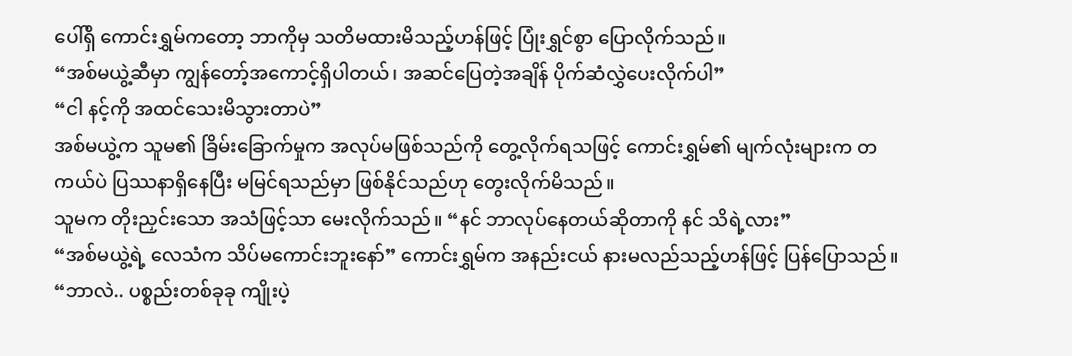ပေါ်ရှိ ကောင်းရွှမ်ကတော့ ဘာကိုမှ သတိမထားမိသည့်ဟန်ဖြင့် ပြုံးရွှင်စွာ ပြောလိုက်သည်။
“အစ်မယွဲ့ဆီမှာ ကျွန်တော့်အကောင့်ရှိပါတယ်၊ အဆင်ပြေတဲ့အချိန် ပိုက်ဆံလွှဲပေးလိုက်ပါ”
“ငါ နင့်ကို အထင်သေးမိသွားတာပဲ”
အစ်မယွဲ့က သူမ၏ ခြိမ်းခြောက်မှုက အလုပ်မဖြစ်သည်ကို တွေ့လိုက်ရသဖြင့် ကောင်းရွှမ်၏ မျက်လုံးများက တကယ်ပဲ ပြဿနာရှိနေပြီး မမြင်ရသည်မှာ ဖြစ်နိုင်သည်ဟု တွေးလိုက်မိသည်။
သူမက တိုးညှင်းသော အသံဖြင့်သာ မေးလိုက်သည်။ “နင် ဘာလုပ်နေတယ်ဆိုတာကို နင် သိရဲ့လား”
“အစ်မယွဲ့ရဲ့ လေသံက သိပ်မကောင်းဘူးနော်” ကောင်းရွှမ်က အနည်းငယ် နားမလည်သည့်ဟန်ဖြင့် ပြန်ပြောသည်။
“ဘာလဲ.. ပစ္စည်းတစ်ခုခု ကျိုးပဲ့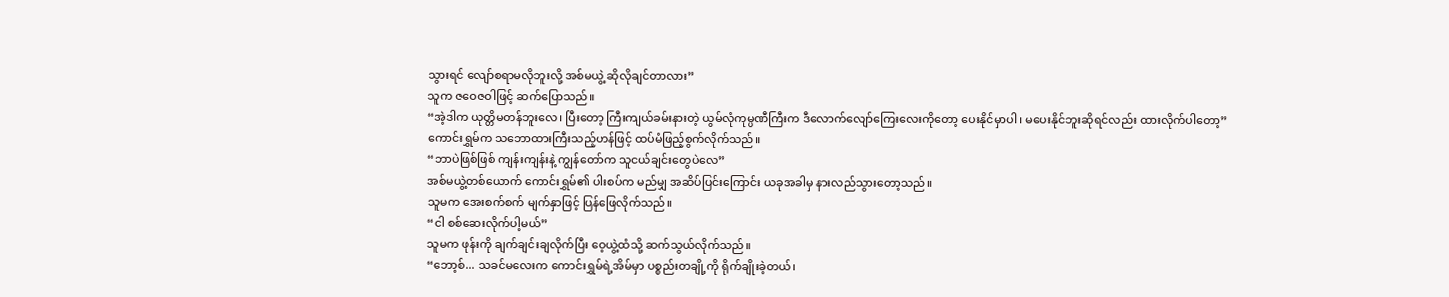သွားရင် လျော်စရာမလိုဘူးလို့ အစ်မယွဲ့ ဆိုလိုချင်တာလား”
သူက ဇဝေဇဝါဖြင့် ဆက်ပြောသည်။
“အဲ့ဒါက ယုတ္တိမတန်ဘူးလေ၊ ပြီးတော့ ကြီးကျယ်ခမ်းနားတဲ့ ယွမ်လုံကုမ္ပဏီကြီးက ဒီလောက်လျော်ကြေးလေးကိုတော့ ပေးနိုင်မှာပါ၊ မပေးနိုင်ဘူးဆိုရင်လည်း ထားလိုက်ပါတော့”
ကောင်းရွှမ်က သဘောထားကြီးသည့်ဟန်ဖြင့် ထပ်မံဖြည့်စွက်လိုက်သည်။
“ဘာပဲဖြစ်ဖြစ် ကျန်းကျန်းနဲ့ ကျွန်တော်က သူငယ်ချင်းတွေပဲလေ”
အစ်မယွဲ့တစ်ယောက် ကောင်းရွှမ်၏ ပါးစပ်က မည်မျှ အဆိပ်ပြင်းကြောင်း ယခုအခါမှ နားလည်သွားတော့သည်။
သူမက အေးစက်စက် မျက်နှာဖြင့် ပြန်ဖြေလိုက်သည်။
“ငါ စစ်ဆေးလိုက်ပါ့မယ်”
သူမက ဖုန်းကို ချက်ချင်းချလိုက်ပြီး ဝေ့ယွဲ့ထံသို့ ဆက်သွယ်လိုက်သည်။
“ဘော့စ်... သခင်မလေးက ကောင်းရွှမ်ရဲ့အိမ်မှာ ပစ္စည်းတချို့ကို ရိုက်ချိုးခဲ့တယ်၊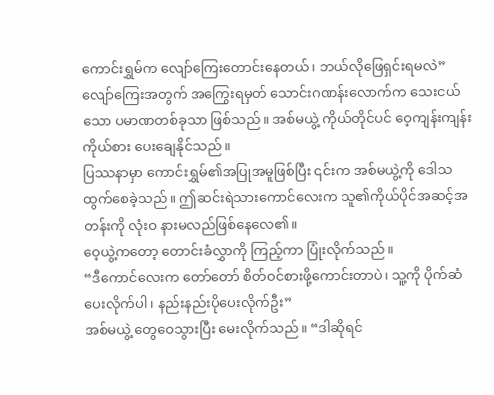ကောင်းရွှမ်က လျော်ကြေးတောင်းနေတယ်၊ ဘယ်လိုဖြေရှင်းရမလဲ”
လျော်ကြေးအတွက် အကြွေးရမှတ် သောင်းဂဏန်းလောက်က သေးငယ်သော ပမာဏတစ်ခုသာ ဖြစ်သည်။ အစ်မယွဲ့ ကိုယ်တိုင်ပင် ဝေ့ကျန်းကျန်းကိုယ်စား ပေးချေနိုင်သည်။
ပြဿနာမှာ ကောင်းရွှမ်၏အပြုအမူဖြစ်ပြီး ၎င်းက အစ်မယွဲ့ကို ဒေါသထွက်စေခဲ့သည်။ ဤဆင်းရဲသားကောင်လေးက သူ၏ကိုယ်ပိုင်အဆင့်အတန်းကို လုံးဝ နားမလည်ဖြစ်နေလေ၏။
ဝေ့ယွဲ့ကတော့ တောင်းခံလွှာကို ကြည့်ကာ ပြုံးလိုက်သည်။
“ဒီကောင်လေးက တော်တော် စိတ်ဝင်စားဖို့ကောင်းတာပဲ၊ သူ့ကို ပိုက်ဆံပေးလိုက်ပါ၊ နည်းနည်းပိုပေးလိုက်ဦး”
အစ်မယွဲ့ တွေဝေသွားပြီး မေးလိုက်သည်။ “ဒါဆိုရင်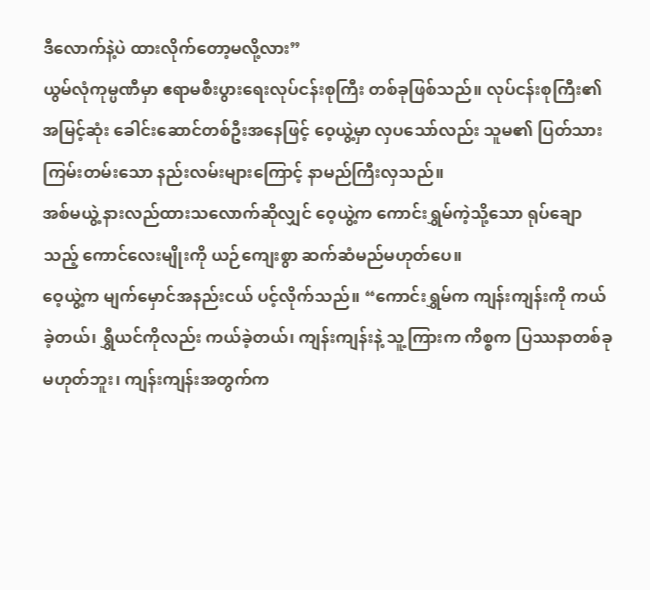ဒီလောက်နဲ့ပဲ ထားလိုက်တော့မလို့လား”
ယွမ်လုံကုမ္ပဏီမှာ ဧရာမစီးပွားရေးလုပ်ငန်းစုကြီး တစ်ခုဖြစ်သည်။ လုပ်ငန်းစုကြီး၏ အမြင့်ဆုံး ခေါင်းဆောင်တစ်ဦးအနေဖြင့် ဝေ့ယွဲ့မှာ လှပသော်လည်း သူမ၏ ပြတ်သားကြမ်းတမ်းသော နည်းလမ်းများကြောင့် နာမည်ကြီးလှသည်။
အစ်မယွဲ့ နားလည်ထားသလောက်ဆိုလျှင် ဝေ့ယွဲ့က ကောင်းရွှမ်ကဲ့သို့သော ရုပ်ချောသည့် ကောင်လေးမျိုးကို ယဉ်ကျေးစွာ ဆက်ဆံမည်မဟုတ်ပေ။
ဝေ့ယွဲ့က မျက်မှောင်အနည်းငယ် ပင့်လိုက်သည်။ “ကောင်းရွှမ်က ကျန်းကျန်းကို ကယ်ခဲ့တယ်၊ ရွှီယင်ကိုလည်း ကယ်ခဲ့တယ်၊ ကျန်းကျန်းနဲ့ သူ့ကြားက ကိစ္စက ပြဿနာတစ်ခု မဟုတ်ဘူး၊ ကျန်းကျန်းအတွက်က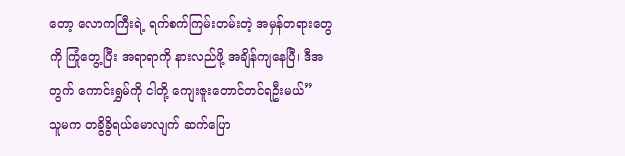တော့ လောကကြီးရဲ့ ရက်စက်ကြမ်းတမ်းတဲ့ အမှန်တရားတွေကို ကြုံတွေ့ပြီး အရာရာကို နားလည်ဖို့ အချိန်ကျနေပြီ၊ ဒီအတွက် ကောင်းရွှမ်ကို ငါတို့ ကျေးဇူးတောင်တင်ရဦးမယ်”
သူမက တခွိခွိရယ်မောလျက် ဆက်ပြော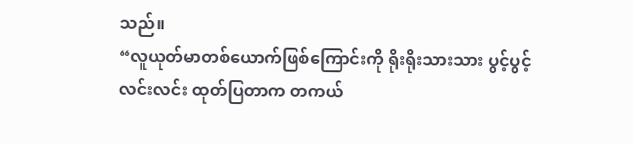သည်။
“လူယုတ်မာတစ်ယောက်ဖြစ်ကြောင်းကို ရိုးရိုးသားသား ပွင့်ပွင့်လင်းလင်း ထုတ်ပြတာက တကယ်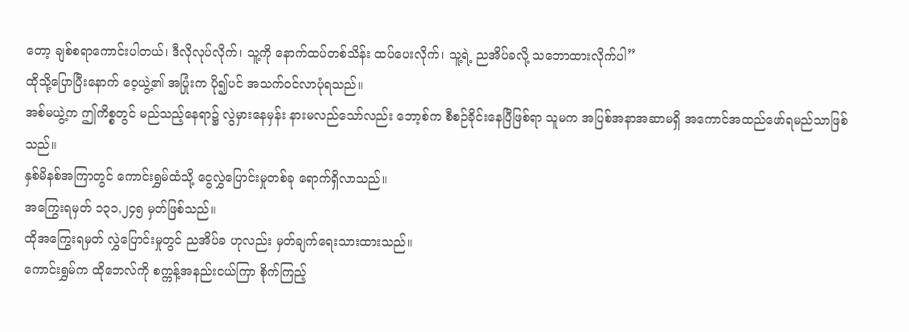တော့ ချစ်စရာကောင်းပါတယ်၊ ဒီလိုလုပ်လိုက်၊ သူ့ကို နောက်ထပ်တစ်သိန်း ထပ်ပေးလိုက်၊ သူ့ရဲ့ ညအိပ်ခလို့ သဘောထားလိုက်ပါ”
ထိုသို့ပြောပြီးနောက် ဝေ့ယွဲ့၏ အပြုံးက ပို၍ပင် အသက်၀င်လာပုံရသည်။
အစ်မယွဲ့က ဤကိစ္စတွင် မည်သည့်နေရာ၌ လွဲမှားနေမှန်း နားမလည်သော်လည်း ဘော့စ်က စီစဉ်ခိုင်းနေပြီဖြစ်ရာ သူမက အပြစ်အနာအဆာမရှိ အကောင်အထည်ဖော်ရမည်သာဖြစ်သည်။
နှစ်မိနစ်အကြာတွင် ကောင်းရွှမ်ထံသို့ ငွေလွှဲပြောင်းမှုတစ်ခု ရောက်ရှိလာသည်။
အကြွေးရမှတ် ၁၃၁,၂၄၅ မှတ်ဖြစ်သည်။
ထိုအကြွေးရမှတ် လွှဲပြောင်းမှုတွင် ညအိပ်ခ ဟုလည်း မှတ်ချက်ရေးသားထားသည်။
ကောင်းရွှမ်က ထိုဘေလ်ကို စက္ကန့်အနည်းငယ်ကြာ စိုက်ကြည့်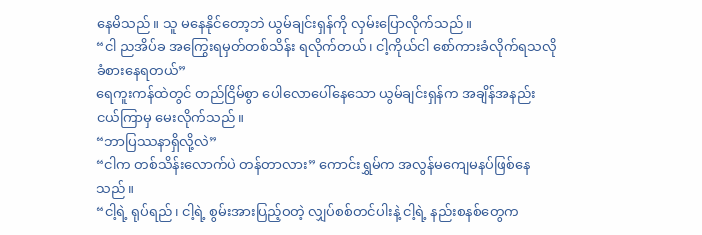နေမိသည်။ သူ မနေနိုင်တော့ဘဲ ယွမ်ချင်းရှန်ကို လှမ်းပြောလိုက်သည်။
“ငါ ညအိပ်ခ အကြွေးရမှတ်တစ်သိန်း ရလိုက်တယ်၊ ငါ့ကိုယ်ငါ စော်ကားခံလိုက်ရသလို ခံစားနေရတယ်”
ရေကူးကန်ထဲတွင် တည်ငြိမ်စွာ ပေါလောပေါ်နေသော ယွမ်ချင်းရှန်က အချိန်အနည်းငယ်ကြာမှ မေးလိုက်သည်။
“ဘာပြဿနာရှိလို့လဲ”
“ငါက တစ်သိန်းလောက်ပဲ တန်တာလား” ကောင်းရွှမ်က အလွန်မကျေမနပ်ဖြစ်နေသည်။
“ငါ့ရဲ့ ရုပ်ရည်၊ ငါ့ရဲ့ စွမ်းအားပြည့်ဝတဲ့ လျှပ်စစ်တင်ပါးနဲ့ ငါ့ရဲ့ နည်းစနစ်တွေက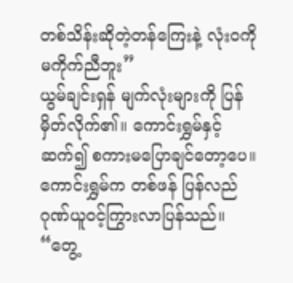တစ်သိန်းဆိုတဲ့တန်ကြေးနဲ့ လုံးဝကို မကိုက်ညီဘူး”
ယွမ်ချင်းရှန် မျက်လုံးများကို ပြန်မှိတ်လိုက်၏။ ကောင်းရွှမ်နှင့် ဆက်၍ စကားမပြောချင်တော့ပေ။
ကောင်းရွှမ်က တစ်ဖန် ပြန်လည်ဂုဏ်ယူဝင့်ကြွားလာပြန်သည်။
“တွေ့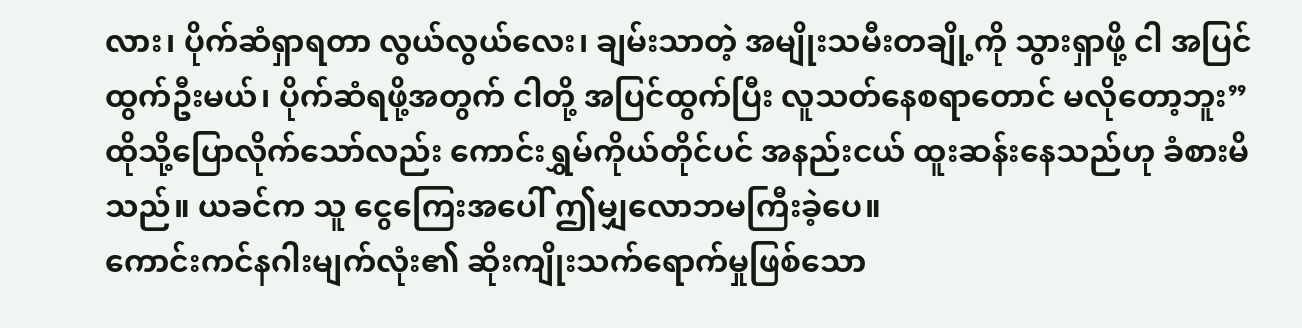လား၊ ပိုက်ဆံရှာရတာ လွယ်လွယ်လေး၊ ချမ်းသာတဲ့ အမျိုးသမီးတချို့ကို သွားရှာဖို့ ငါ အပြင်ထွက်ဦးမယ်၊ ပိုက်ဆံရဖို့အတွက် ငါတို့ အပြင်ထွက်ပြီး လူသတ်နေစရာတောင် မလိုတော့ဘူး”
ထိုသို့ပြောလိုက်သော်လည်း ကောင်းရွှမ်ကိုယ်တိုင်ပင် အနည်းငယ် ထူးဆန်းနေသည်ဟု ခံစားမိသည်။ ယခင်က သူ ငွေကြေးအပေါ် ဤမျှလောဘမကြီးခဲ့ပေ။
ကောင်းကင်နဂါးမျက်လုံး၏ ဆိုးကျိုးသက်ရောက်မှုဖြစ်သော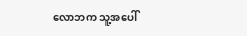လောဘက သူ့အပေါ်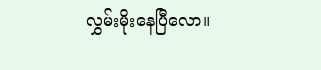လွှမ်းမိုးနေပြီလော။